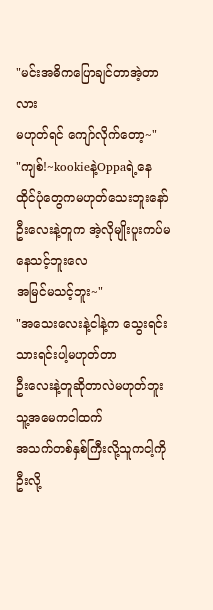"မင်းအဓိကပြောချင်တာအဲ့တာလား
မဟုတ်ရင် ကျော်လိုက်တော့~"
"ကျစ်!~kookieနဲ့Oppaရဲ့နေထိုင်ပုံတွေကမဟုတ်သေးဘူးနော် ဦးလေးနဲ့တူက အဲ့လိုမျိုးပူးကပ်မနေသင့်ဘူးလေ
အမြင်မသင့်ဘူး~"
"အသေးလေးနဲ့ငါနဲ့က သွေးရင်းသားရင်းပါ့မဟုတ်တာ
ဦးလေးနဲ့တူဆိုတာလဲမဟုတ်ဘူး သူ့အမေကငါထက်
အသက်တစ်နှစ်ကြီးလို့သူကငါ့ကို ဦးလို့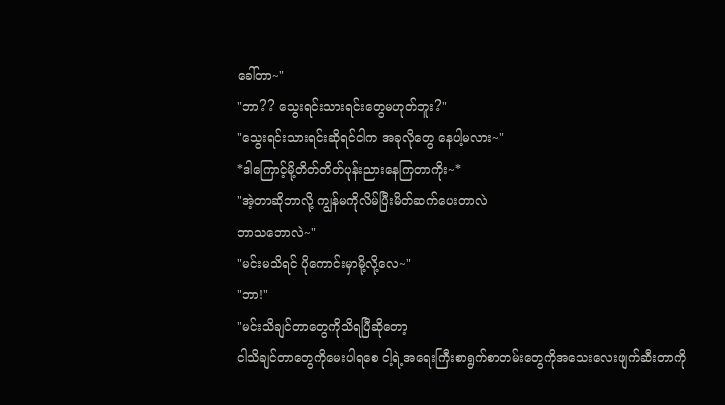ခေါ်တာ~"
"ဘာ?? သွေးရင်းသားရင်းတွေမဟုတ်ဘူး?"
"သွေးရင်းသားရင်းဆိုရင်ငါက အခုလိုတွေ နေပါ့မလား~"
*ဒါကြောင့်မို့တိတ်တိတ်ပုန်းညားနေကြတာကိုး~*
"အဲ့တာဆိုဘာလို့ ကျွန်မကိုလိမ်ပြီးမိတ်ဆက်ပေးတာလဲ
ဘာသဘောလဲ~"
"မင်းမသိရင် ပိုကောင်းမှာမို့လို့လေ~"
"ဘာ!"
"မင်းသိချင်တာတွေကိုသိရပြီဆိုတော့
ငါသိချင်တာတွေကိုမေးပါရစေ ငါ့ရဲ့အရေးကြီးစာရွက်စာတမ်းတွေကိုအသေးလေးဖျက်ဆီးတာကို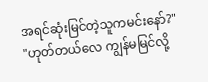အရင်ဆုံးမြင်တဲ့သူကမင်းနော်?"
"ဟုတ်တယ်လေ ကျွန်မမြင်လို့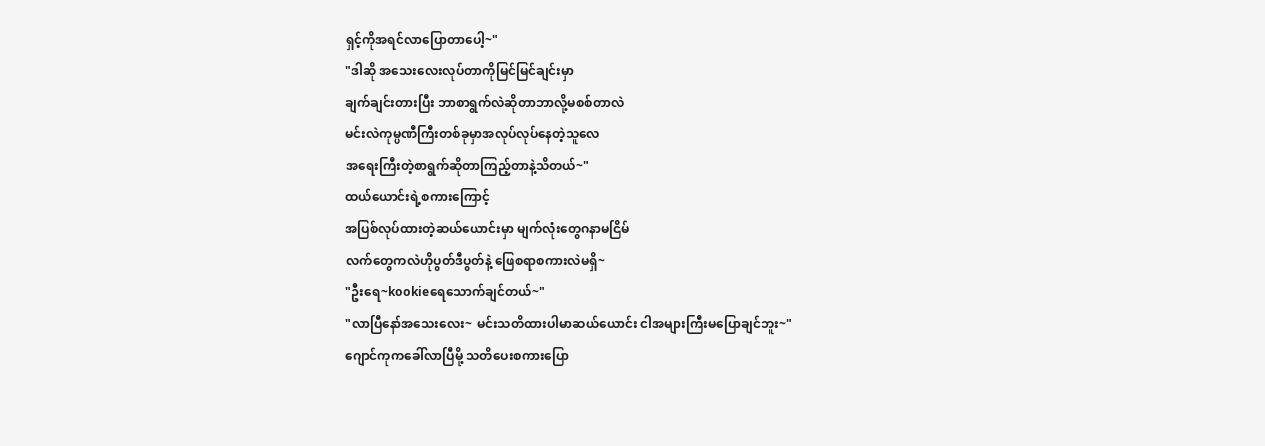ရှင့်ကိုအရင်လာပြောတာပေါ့~"
"ဒါဆို အသေးလေးလုပ်တာကိုမြင်မြင်ချင်းမှာ
ချက်ချင်းတားပြီး ဘာစာရွက်လဲဆိုတာဘာလို့မစစ်တာလဲ
မင်းလဲကုမ္ပဏီကြီးတစ်ခုမှာအလုပ်လုပ်နေတဲ့သူလေ
အရေးကြီးတဲ့စာရွက်ဆိုတာကြည့်တာနဲ့သိတယ်~"
ထယ်ယောင်းရဲ့စကားကြောင့်
အပြစ်လုပ်ထားတဲ့ဆယ်ယောင်းမှာ မျက်လုံးတွေဂနာမငြိမ်
လက်တွေကလဲဟိုပွတ်ဒီပွတ်နဲ့ ဖြေစရာစကားလဲမရှိ~
"ဦးရေ~kookieရေသောက်ချင်တယ်~"
"လာပြီနော်အသေးလေး~ မင်းသတိထားပါမာဆယ်ယောင်း ငါအများကြီးမပြောချင်ဘူး~"
ဂျောင်ကုကခေါ်လာပြီမို့ သတိပေးစကားပြော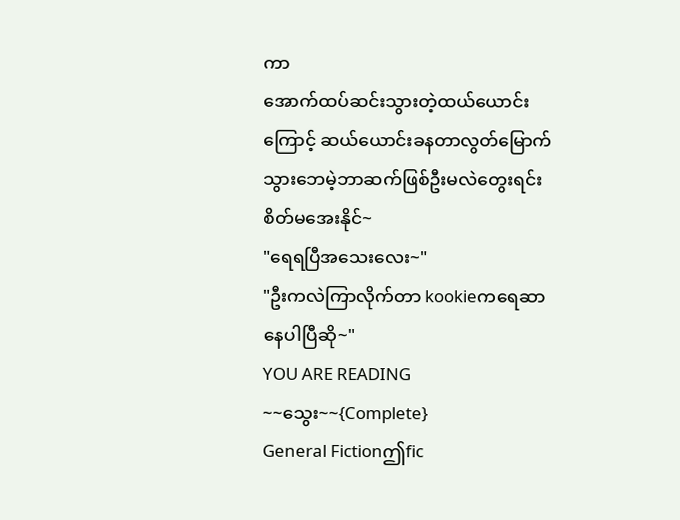ကာ
အောက်ထပ်ဆင်းသွားတဲ့ထယ်ယောင်းကြောင့် ဆယ်ယောင်းခနတာလွတ်မြောက်သွားဘေမဲ့ဘာဆက်ဖြစ်ဦးမလဲတွေးရင်း စိတ်မအေးနိုင်~
"ရေရပြီအသေးလေး~"
"ဦးကလဲကြာလိုက်တာ kookieကရေဆာနေပါပြီဆို~"
YOU ARE READING
~~သွေး~~{Complete}
General Fictionဤfic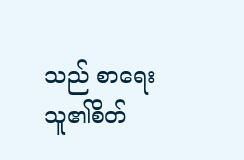သည် စာရေးသူ၏စိတ်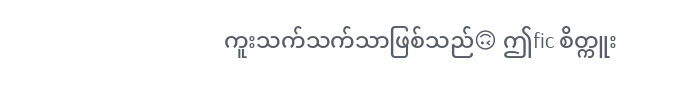ကူးသက်သက်သာဖြစ်သည်🙃 ဤfic စိတ္ကူး